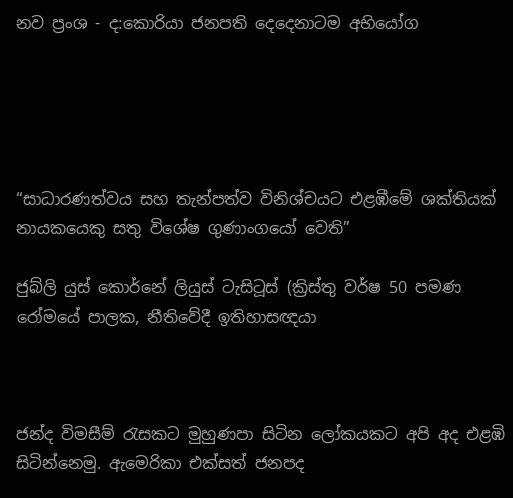නව ප්‍රංශ - ද:කොරියා ජනපති දෙදෙනාටම අභියෝග





“සාධාරණත්වය සහ තැන්පත්ව විනිශ්චයට එළඹීමේ ශක්තියක් නායකයෙකු සතු විශේෂ ගුණාංගයෝ වෙති”

ජුබ්ලි යුස් කොර්නේ ලියුස් ටැසිටූස් (ක්‍රිස්තු වර්ෂ 50 පමණ රෝමයේ පාලක, නීතිවේදී ඉතිහාසඥයා



ජන්ද විමසීම් රැසකට මුහුණපා සිටින ලෝකයකට අපි අද එළඹි සිටින්නෙමු. ඇමෙරිකා එක්සත් ජනපද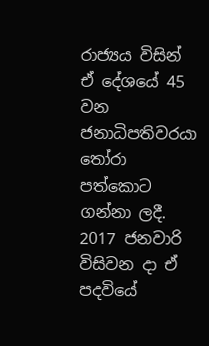රාජ්‍යය විසින් ඒ දේශයේ 45 වන ජනාධිපතිවරයා තෝරා පත්කොට ගන්නා ලදී. 2017 ජනවාරි විසිවන දා ඒ පදවියේ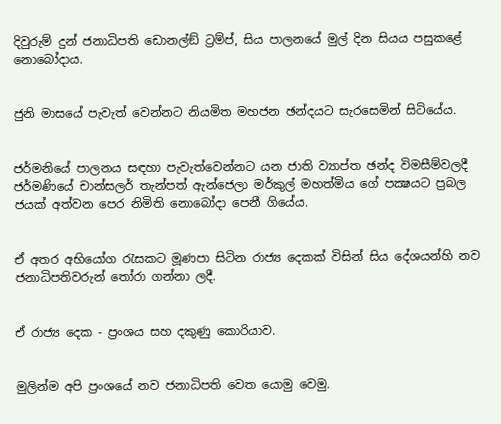දිවුරුම් දුන් ජනාධිපති ඩොනල්ඞ් ට්‍රම්ප්, සිය පාලනයේ මුල් දින සියය පසුකළේ නොබෝදාය.


ජුනි මාසයේ පැවැත් වෙන්නට නියමිත මහජන ඡන්දයට සැරසෙමින් සිටියේය.


ජර්මනියේ පාලනය සඳහා පැවැත්වෙන්නට යන ජාති ව්‍යාප්ත ඡන්ද විමසීම්වලදී ජර්මණියේ චාන්සලර් තැන්පත් ඇන්ජෙලා මර්කුල් මහත්මිය ගේ පක්‍ෂයට ප්‍රබල ජයක් අත්වන පෙර නිමිති නොබෝදා පෙනී ගියේය.


ඒ අතර අභියෝග රැසකට මූණපා සිටින රාජ්‍ය දෙකක් විසින් සිය දේශයන්හි නව ජනාධිපතිවරුන් තෝරා ගන්නා ලදී.


ඒ රාජ්‍ය දෙක - ප්‍රංශය සහ දකුණු කොරියාව.


මුලින්ම අපි ප්‍රංශයේ නව ජනාධිපති වෙත යොමු වෙමු.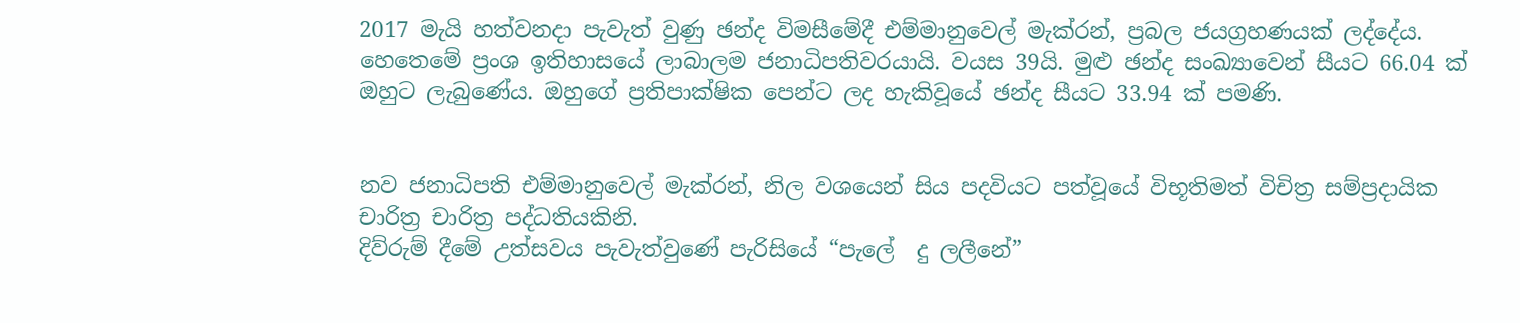2017 මැයි හත්වනදා පැවැත් වුණු ඡන්ද විමසීමේදී එම්මානුවෙල් මැක්රන්, ප්‍රබල ජයග්‍රහණයක් ලද්දේය. හෙතෙමේ ප්‍රංශ ඉතිහාසයේ ලාබාලම ජනාධිපතිවරයායි. වයස 39යි. මුළු ඡන්ද සංඛ්‍යාවෙන් සීයට 66.04 ක් ඔහුට ලැබුණේය. ඔහුගේ ප්‍රතිපාක්ෂික පෙන්ට ලද හැකිවූයේ ඡන්ද සීයට 33.94 ක් පමණි.


නව ජනාධිපති එම්මානුවෙල් මැක්රන්, නිල වශයෙන් සිය පදවියට පත්වූයේ විභූතිමත් විචිත්‍ර සම්ප්‍රදායික චාරිත්‍ර චාරිත්‍ර පද්ධතියකිනි.
දිව්රුම් දීමේ උත්සවය පැවැත්වුණේ පැරිසියේ “පැලේ  දු ලලීනේ”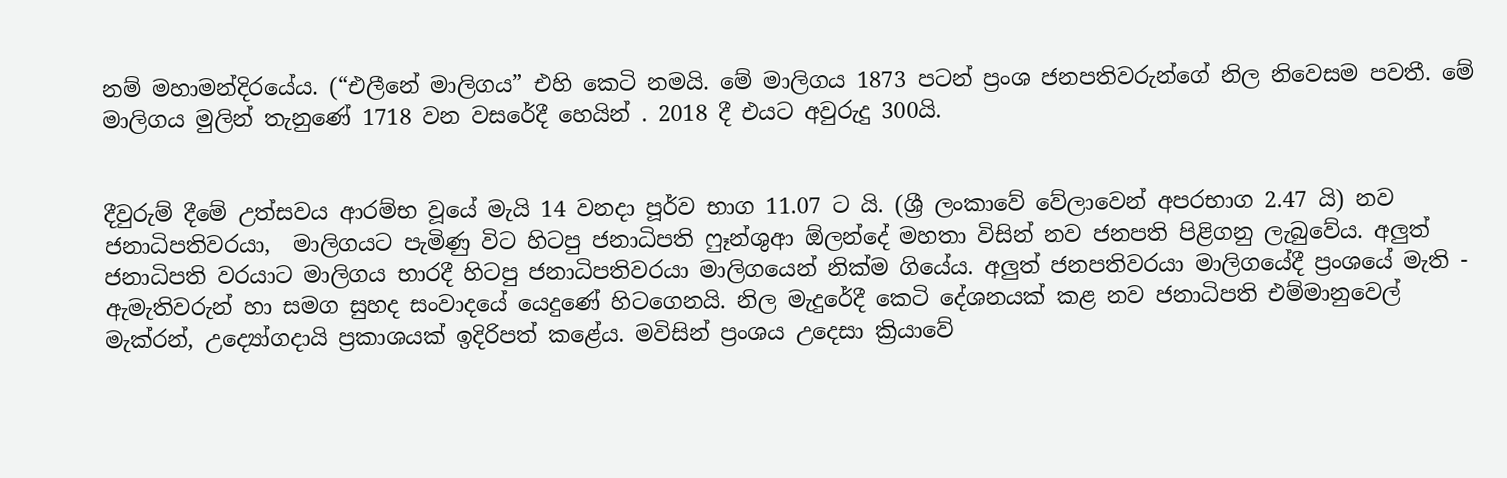නම් මහාමන්දිරයේය. (“එලීනේ මාලිගය” එහි කෙටි නමයි. මේ මාලිගය 1873 පටන් ප්‍රංශ ජනපතිවරුන්ගේ නිල නිවෙසම පවතී. මේ මාලිගය මුලින් තැනුණේ 1718 වන වසරේදී හෙයින් . 2018 දී එයට අවුරුදු 300යි.


දීවුරුම් දීමේ උත්සවය ආරම්භ වූයේ මැයි 14 වනදා පූර්ව භාග 11.07 ට යි. (ශ්‍රී ලංකාවේ වේලාවෙන් අපරභාග 2.47 යි) නව ජනාධිපතිවරයා,  මාලිගයට පැමිණු විට හිටපු ජනාධිපති ෆුෑන්ශුආ ඕලන්දේ මහතා විසින් නව ජනපති පිළිගනු ලැබුවේය. අලුත් ජනාධිපති වරයාට මාලිගය භාරදී හිටපු ජනාධිපතිවරයා මාලිගයෙන් නික්ම ගියේය. අලුත් ජනපතිවරයා මාලිගයේදී ප්‍රංශයේ මැති - ඇමැතිවරුන් හා සමග සුහද සංවාදයේ යෙදුණේ හිටගෙනයි. නිල මැදුරේදී කෙටි දේශනයක් කළ නව ජනාධිපති එම්මානුවෙල් මැක්රන්, උද්‍යෝගදායි ප්‍රකාශයක් ඉදිරිපත් කළේය. මවිසින් ප්‍රංශය උදෙසා ක්‍රියාවේ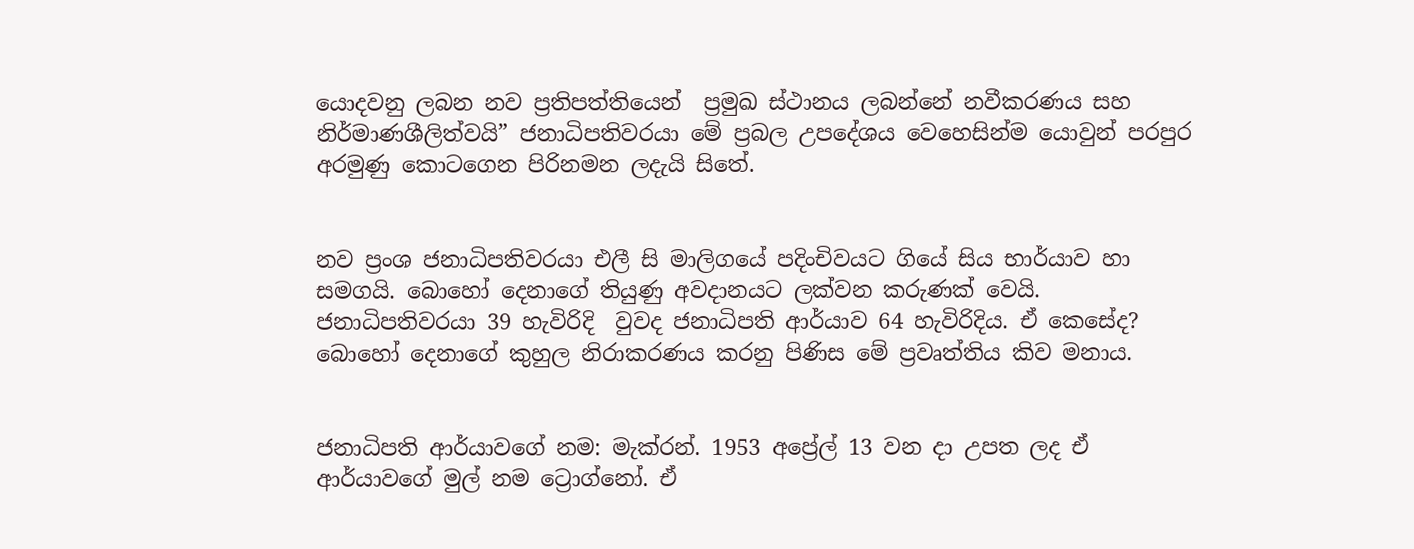යොදවනු ලබන නව ප්‍රතිපත්තියෙන්  ප්‍රමුඛ ස්ථානය ලබන්නේ නවීකරණය සහ නිර්මාණශීලිත්වයි” ජනාධිපතිවරයා මේ ප්‍රබල උපදේශය වෙහෙසින්ම යොවුන් පරපුර අරමුණු කොටගෙන පිරිනමන ලදැයි සිතේ.


නව ප්‍රංශ ජනාධිපතිවරයා එලී සි මාලිගයේ පදිංචිවයට ගියේ සිය භාර්යාව හා සමගයි. බොහෝ දෙනාගේ තියුණු අවදානයට ලක්වන කරුණක් වෙයි. ජනාධිපතිවරයා 39 හැවිරිදි  වුවද ජනාධිපති ආර්යාව 64 හැවිරිදිය. ඒ කෙසේද? බොහෝ දෙනාගේ කුහුල නිරාකරණය කරනු පිණිස මේ ප්‍රවෘත්තිය කිව මනාය.


ජනාධිපති ආර්යාවගේ නම: මැක්රන්. 1953 අප්‍රේල් 13 වන දා උපත ලද ඒ ආර්යාවගේ මුල් නම ට්‍රොග්නෝ. ඒ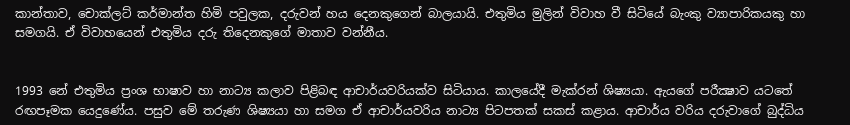කාන්තාව, චොක්ලට් කර්මාන්ත හිමි පවුලක, දරුවන් හය දෙනකුගෙන් බාලයායි. එතුමිය මුලින් විවාහ වී සිටියේ බැංකු ව්‍යාපාරිකයකු හා සමගයි. ඒ විවාහයෙන් එතුමිය දරු තිදෙනකුගේ මාතාව වන්නීය.


1993 නේ එතුමිය ප්‍රංශ භාෂාව හා නාට්‍ය කලාව පිළිබඳ ආචාර්යවරියක්ව සිටියාය. කාලයේදී මැක්රන් ශිෂ්‍යයා. ඇයගේ පරීක්‍ෂාව යටතේ රඟපෑමක යෙදුණේය. පසුව මේ තරුණ ශිෂ්‍යයා හා සමග ඒ ආචාර්යවරිය නාට්‍ය පිටපතක් සකස් කළාය. ආචාර්ය වරිය දරුවාගේ බුද්ධිය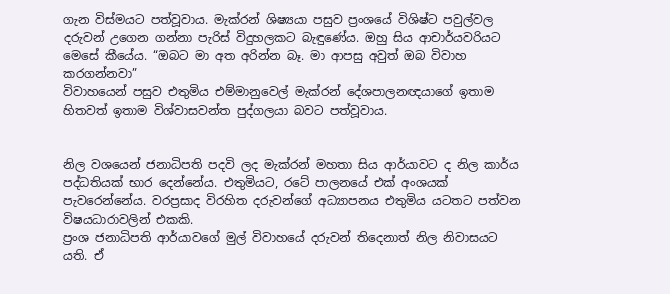ගැන විස්මයට පත්වූවාය. මැක්රන් ශිෂ්‍යයා පසුව ප්‍රංශයේ විශිෂ්ට පවුල්වල දරුවන් උගෙන ගන්නා පැරිස් විදුහලකට බැඳුණේය. ඔහු සිය ආචාර්යවරියට මෙසේ කීයේය. “ඔබට මා අත අරින්න බෑ. මා ආපසු අවුත් ඔබ විවාහ කරගන්නවා”
විවාහයෙන් පසුව එතුමිය එම්මානුවෙල් මැක්රන් දේශපාලනඥයාගේ ඉතාම හිතවත් ඉතාම විශ්වාසවන්ත පුද්ගලයා බවට පත්වූවාය.


නිල වශයෙන් ජනාධිපති පදවි ලද මැක්රන් මහතා සිය ආර්යාවට ද නිල කාර්ය පද්ධතියක් භාර දෙන්නේය. එතුමියට, රටේ පාලනයේ එක් අංශයක් පැවරෙන්නේය. වරප්‍රසාද විරහිත දරුවන්ගේ අධ්‍යාපනය එතුමිය යටතට පත්වන විෂයධාරාවලින් එකකි.
ප්‍රංශ ජනාධිපති ආර්යාවගේ මුල් විවාහයේ දරුවන් තිදෙනාත් නිල නිවාසයට යති. ඒ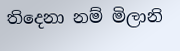තිදෙනා නම් මිලානි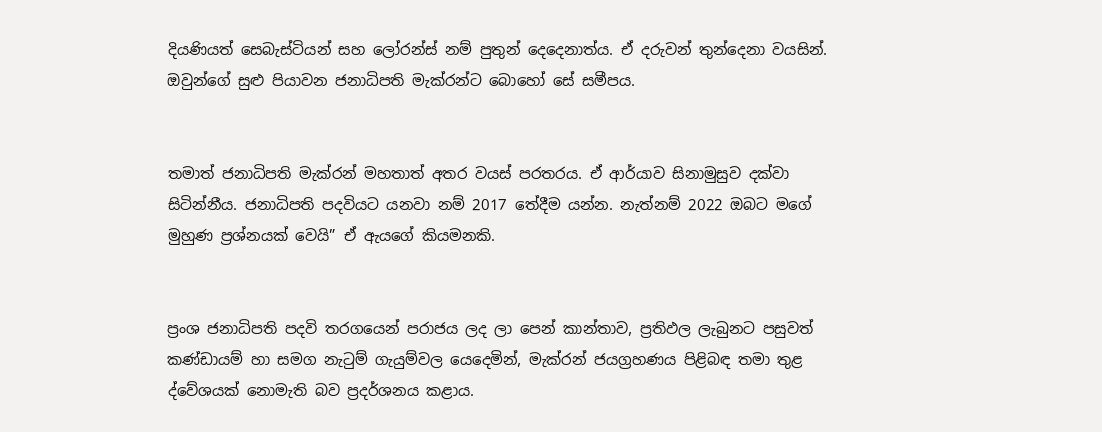දියණියත් සෙබැස්ටියන් සහ ලෝරන්ස් නම් පුතුන් දෙදෙනාත්ය. ඒ දරුවන් තුන්දෙනා වයසින්. ඔවුන්ගේ සුළු පියාවන ජනාධිපති මැක්රන්ට බොහෝ සේ සමීපය.


තමාත් ජනාධිපති මැක්රන් මහතාත් අතර වයස් පරතරය. ඒ ආර්යාව සිනාමුසුව දක්වා සිටින්නීය. ජනාධිපති පදවියට යනවා නම් 2017 තේදීම යන්න. නැත්නම් 2022 ඔබට මගේ මුහුණ ප්‍රශ්නයක් වෙයි” ඒ ඇයගේ කියමනකි.


ප්‍රංශ ජනාධිපති පදවි තරගයෙන් පරාජය ලද ලා පෙන් කාන්තාව, ප්‍රතිඵල ලැබුනට පසුවත් කණ්ඩායම් හා සමග නැටුම් ගැයුම්වල යෙදෙමින්, මැක්රන් ජයග්‍රහණය පිළිබඳ තමා තුළ ද්වේශයක් නොමැති බව ප්‍රදර්ශනය කළාය.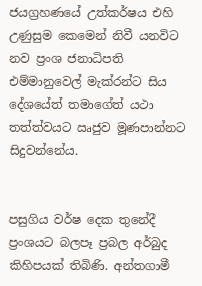ජයග්‍රහණයේ උත්කර්ෂය එහි උණුසුම කෙමෙන් නිවී යනවිට නව ප්‍රංශ ජනාධිපති එම්මානුවෙල් මැක්රන්ට සිය දේශයේත් තමාගේත් යථා තත්ත්වයට ඍජුව මූණපාන්නට සිදුවන්නේය.


පසුගිය වර්ෂ දෙක තුනේදී ප්‍රංශයට බලපෑ ප්‍රබල අර්බුද කිහිපයක් තිබිණි. අන්තගාමී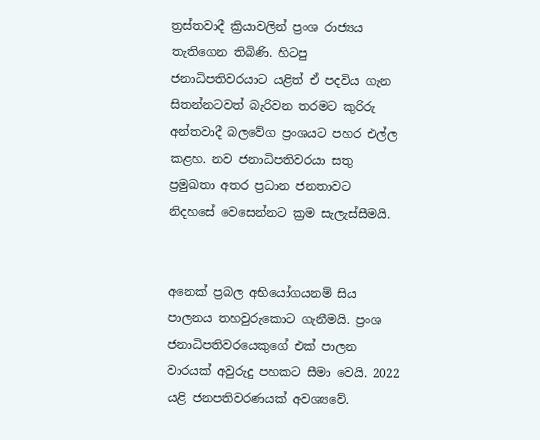ත්‍රස්තවාදී ක්‍රියාවලින් ප්‍රංශ රාජ්‍යය තැතිගෙන තිබිණි. හිටපු ජනාධිපතිවරයාට යළිත් ඒ පදවිය ගැන සිතන්නටවත් බැරිවන තරමට කුරිරු අන්තවාදී බලවේග ප්‍රංශයට පහර එල්ල කළහ. නව ජනාධිපතිවරයා සතු ප්‍රමුඛතා අතර ප්‍රධාන ජනතාවට නිදහසේ වෙසෙන්නට ක්‍රම සැලැස්සීමයි.


අනෙක් ප්‍රබල අභියෝගයනම් සිය පාලනය තහවුරුකොට ගැනීමයි. ප්‍රංශ ජනාධිපතිවරයෙකුගේ එක් පාලන වාරයක් අවුරුදු පහකට සීමා වෙයි. 2022 යළි ජනපතිවරණයක් අවශ්‍යවේ.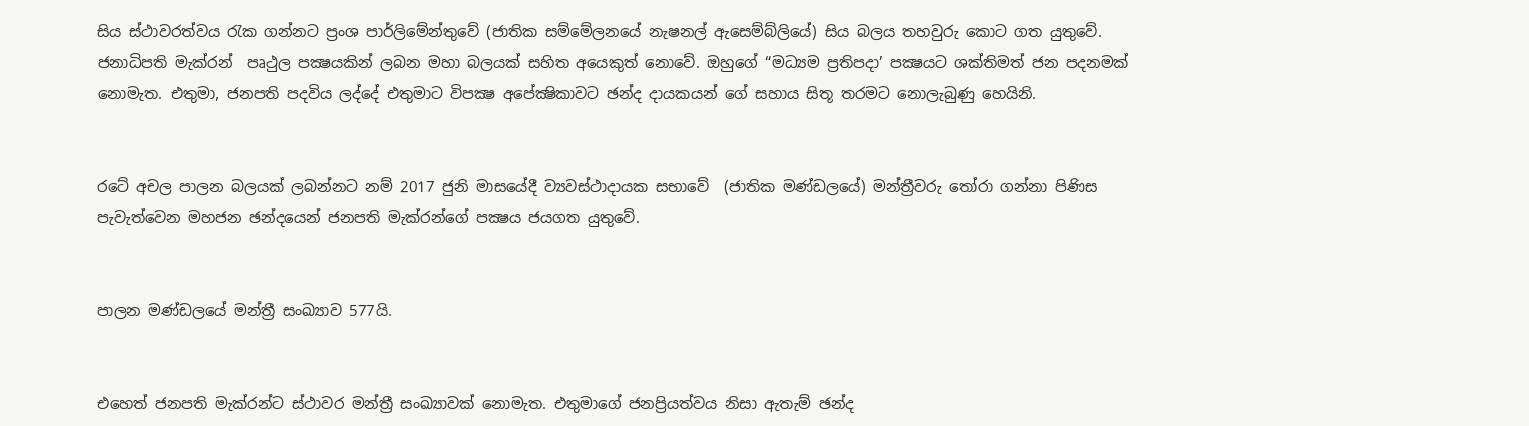සිය ස්ථාවරත්වය රැක ගන්නට ප්‍රංශ පාර්ලිමේන්තුවේ (ජාතික සම්මේලනයේ නැෂනල් ඇසෙම්බ්ලියේ) සිය බලය තහවුරු කොට ගත යුතුවේ. ජනාධිපති මැක්රන්  පෘථුල පක්‍ෂයකින් ලබන මහා බලයක් සහිත අයෙකුත් නොවේ. ඔහුගේ “මධ්‍යම ප්‍රතිපදා’ පක්‍ෂයට ශක්තිමත් ජන පදනමක් නොමැත. එතුමා, ජනපති පදවිය ලද්දේ එතුමාට විපක්‍ෂ අපේක්‍ෂිකාවට ඡන්ද දායකයන් ගේ සහාය සිතූ තරමට නොලැබුණු හෙයිනි.


රටේ අචල පාලන බලයක් ලබන්නට නම් 2017 ජුනි මාසයේදී ව්‍යවස්ථාදායක සභාවේ  (ජාතික මණ්ඩලයේ) මන්ත්‍රීවරු තෝරා ගන්නා පිණිස පැවැත්වෙන මහජන ඡන්දයෙන් ජනපති මැක්රන්ගේ පක්‍ෂය ජයගත යුතුවේ.


පාලන මණ්ඩලයේ මන්ත්‍රී සංඛ්‍යාව 577යි.


එහෙත් ජනපති මැක්රන්ට ස්ථාවර මන්ත්‍රී සංඛ්‍යාවක් නොමැත. එතුමාගේ ජනප්‍රියත්වය නිසා ඇතැම් ඡන්ද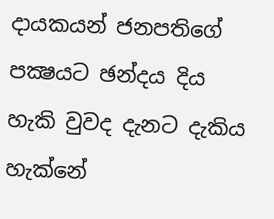දායකයන් ජනපතිගේ පක්‍ෂයට ඡන්දය දිය හැකි වුවද දැනට දැකිය හැක්නේ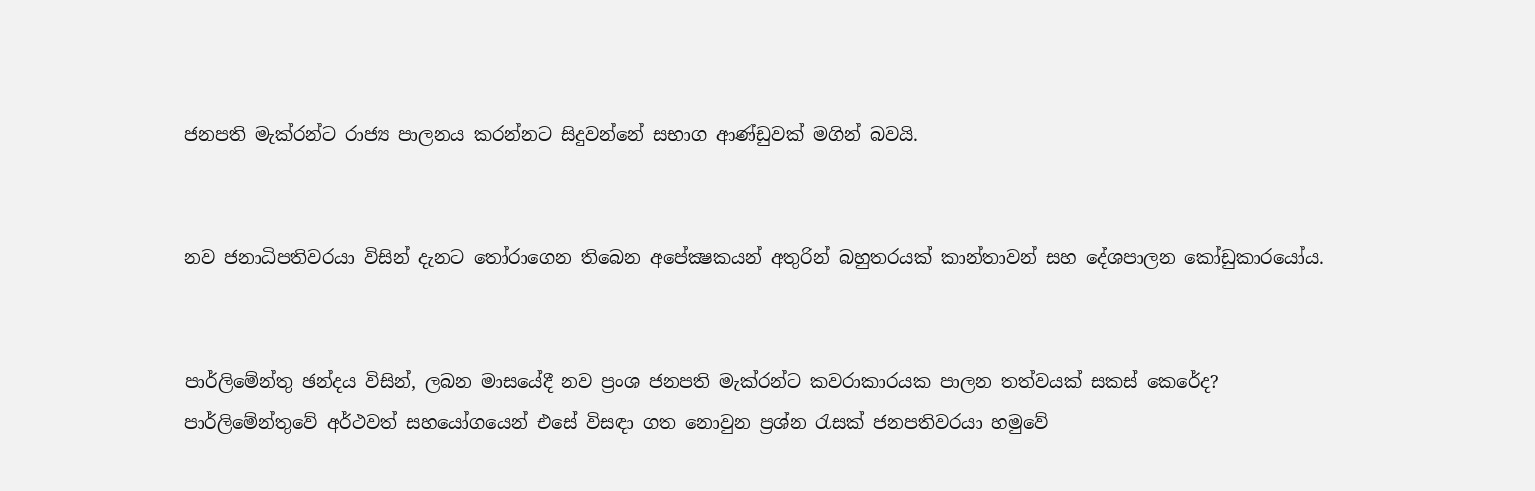ජනපති මැක්රන්ට රාජ්‍ය පාලනය කරන්නට සිදුවන්නේ සභාග ආණ්ඩුවක් මගින් බවයි.


නව ජනාධිපතිවරයා විසින් දැනට තෝරාගෙන තිබෙන අපේක්‍ෂකයන් අතුරින් බහුතරයක් කාන්තාවන් සහ දේශපාලන කෝඩුකාරයෝය.


පාර්ලිමේන්තු ඡන්දය විසින්, ලබන මාසයේදී නව ප්‍රංශ ජනපති මැක්රන්ට කවරාකාරයක පාලන තත්වයක් සකස් කෙරේද? පාර්ලිමේන්තුවේ අර්ථවත් සහයෝගයෙන් එසේ විසඳා ගත නොවුන ප්‍රශ්න රැසක් ජනපතිවරයා හමුවේ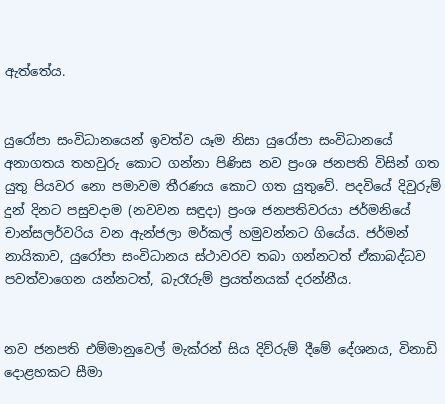ඇත්තේය.


යුරෝපා සංවිධානයෙන් ඉවත්ව යෑම නිසා යුරෝපා සංවිධානයේ අනාගතය තහවුරු කොට ගන්නා පිණිස නව ප්‍රංශ ජනපති විසින් ගත යුතු පියවර නො පමාවම තීරණය කොට ගත යුතුවේ. පදවියේ දිවුරුම් දුන් දිනට පසුවදාම (නවවන සඳුදා) ප්‍රංශ ජනපතිවරයා ජර්මනියේ චාන්සලර්වරිය වන ඇන්ජලා මර්කල් හමුවන්නට ගියේය. ජර්මන් නායිකාව, යුරෝපා සංවිධානය ස්ථාවරව තබා ගන්නටත් ඒකාබද්ධව පවත්වාගෙන යන්නටත්, බැරෑරුම් ප්‍රයත්නයක් දරන්නීය.


නව ජනපති එම්මානුවෙල් මැක්රන් සිය දිව්රුම් දීමේ දේශනය, විනාඩි දොළහකට සීමා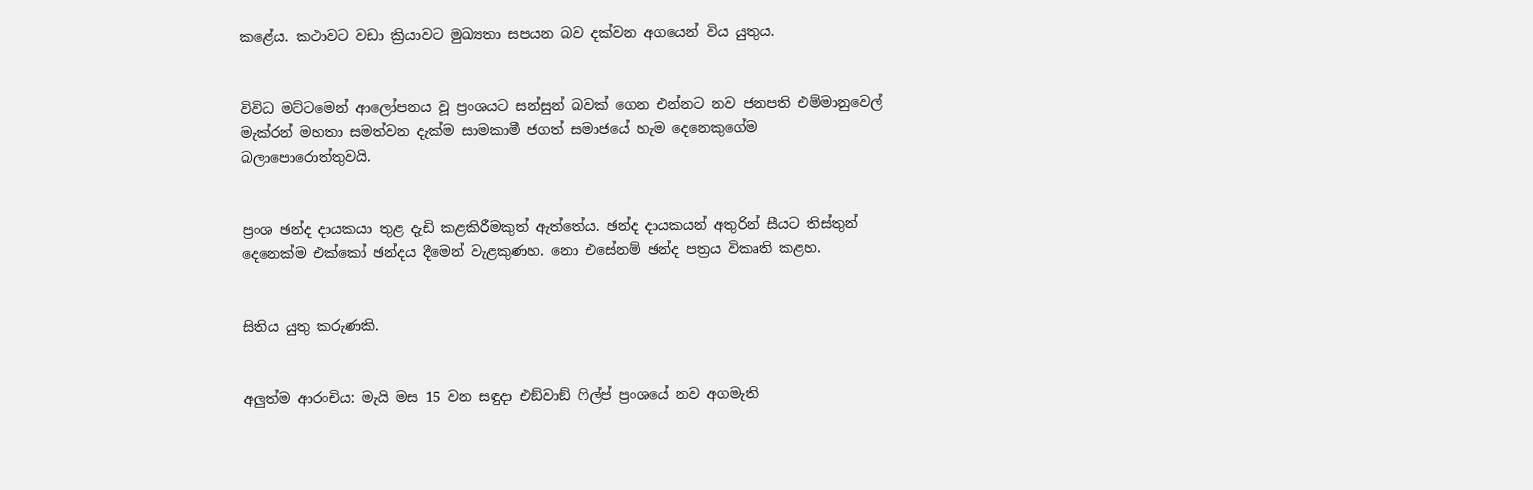කළේය. කථාවට වඩා ක්‍රියාවට මුඛ්‍යතා සපයන බව දක්වන අගයෙන් විය යුතුය.


විවිධ මට්ටමෙන් ආලෝපනය වූ ප්‍රංශයට සන්සුන් බවක් ගෙන එන්නට නව ජනපති එම්මානුවෙල් මැක්රන් මහතා සමත්වන දැක්ම සාමකාමී ජගත් සමාජයේ හැම දෙනෙකුගේම බලාපොරොත්තුවයි.


ප්‍රංශ ඡන්ද දායකයා තුළ දැඩි කළකිරීමකුත් ඇත්තේය. ඡන්ද දායකයන් අතුරින් සීයට තිස්තුන් දෙනෙක්ම එක්කෝ ඡන්දය දීමෙන් වැළකුණහ. නො එසේනම් ඡන්ද පත්‍රය විකෘති කළහ.


සිතිය යුතු කරුණකි.


අලුත්ම ආරංචිය: මැයි මස 15 වන සඳුදා එඞ්වාඞ් ෆිල්ප් ප්‍රංශයේ නව අගමැති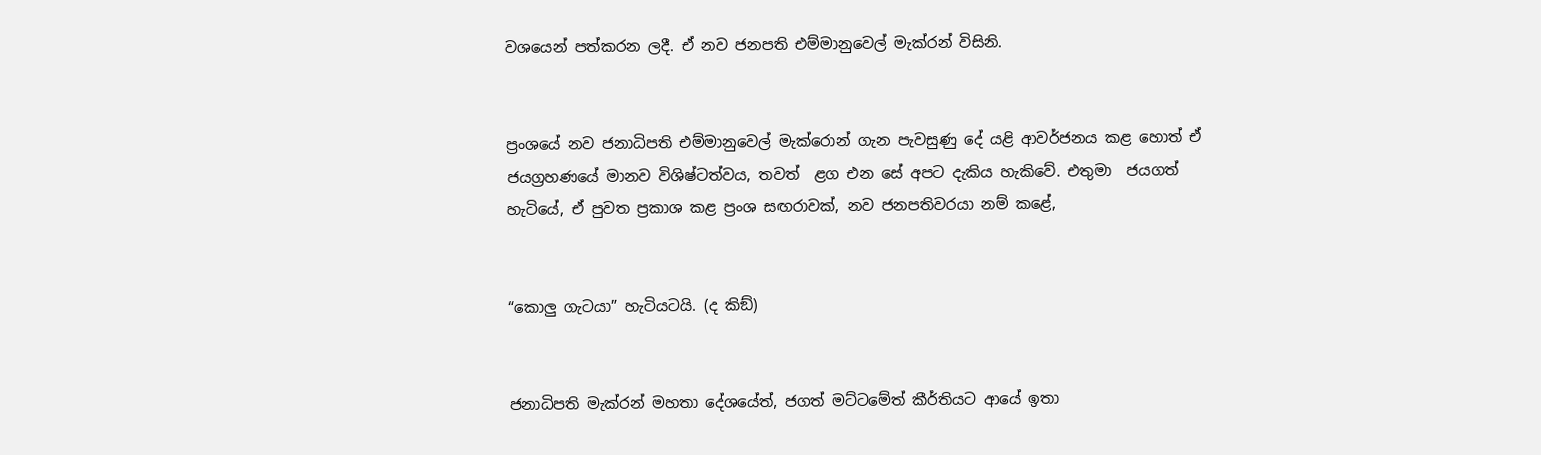වශයෙන් පත්කරන ලදී. ඒ නව ජනපති එම්මානුවෙල් මැක්රන් විසිනි.


ප්‍රංශයේ නව ජනාධිපති එම්මානුවෙල් මැක්රොන් ගැන පැවසුණු දේ යළි ආවර්ජනය කළ හොත් ඒ ජයග්‍රහණයේ මානව විශිෂ්ටත්වය, තවත්  ළග එන සේ අපට දැකිය හැකිවේ. එතුමා  ජයගත් හැටියේ, ඒ පුවත ප්‍රකාශ කළ ප්‍රංශ සඟරාවක්, නව ජනපතිවරයා නම් කළේ,


“කොලු ගැටයා” හැටියටයි. (ද කිඞ්)


ජනාධිපති මැක්රන් මහතා දේශයේත්, ජගත් මට්ටමේත් කීර්තියට ආයේ ඉතා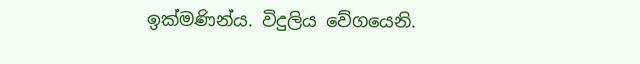ඉක්මණින්ය. විදුලිය වේගයෙනි.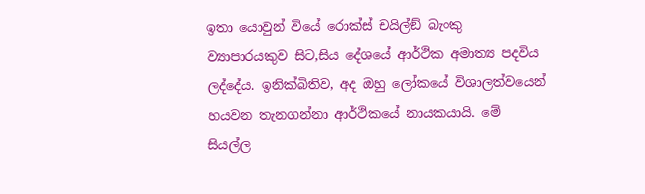ඉතා යොවුන් වියේ රොක්ස් චයිල්ඞ් බැංකු ව්‍යාපාරයකුව සිට,සිය දේශයේ ආර්ථික අමාත්‍ය පදවිය ලද්දේය. ඉනික්බිතිව, අද ඔහු ලෝකයේ විශාලත්වයෙන් හයවන තැනගන්නා ආර්ථිකයේ නායකයායි. මේ සියල්ල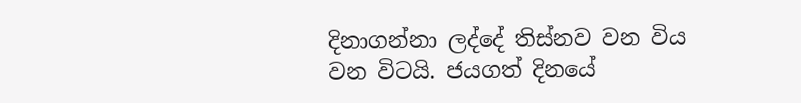දිනාගන්නා ලද්දේ තිස්නව වන විය වන විටයි. ජයගත් දිනයේ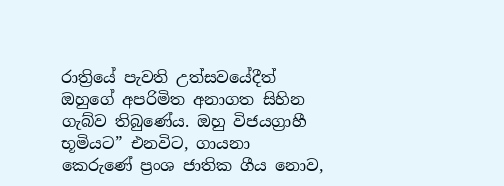රාත්‍රියේ පැවති උත්සවයේදීත් ඔහුගේ අපරිමිත අනාගත සිහින ගැබ්ව තිබුණේය. ඔහු විජයග්‍රාහී භූමියට” එනවිට, ගායනා කෙරුණේ ප්‍රංශ ජාතික ගීය නොව,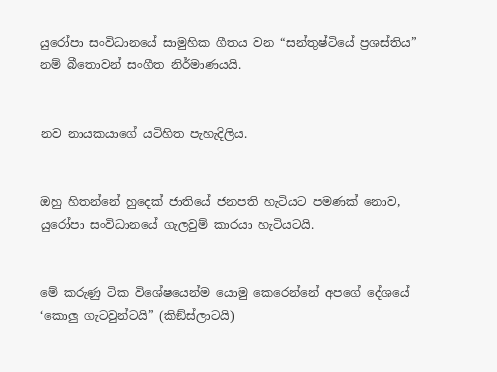යුරෝපා සංවිධානයේ සාමුහික ගීතය වන “සන්තුෂ්ටියේ ප්‍රශස්තිය” නම් බීතොවන් සංගීත නිර්මාණයයි.


නව නායකයාගේ යටිහිත පැහැදිලිය.


ඔහු හිතන්නේ හුදෙක් ජාතියේ ජනපති හැටියට පමණක් නොව, යුරෝපා සංවිධානයේ ගැලවුම් කාරයා හැටියටයි.


මේ කරුණු ටික විශේෂයෙන්ම යොමු කෙරෙන්නේ අපගේ දේශයේ ‘කොලු ගැටවුන්ටයි” (කිඞ්ස්ලාටයි)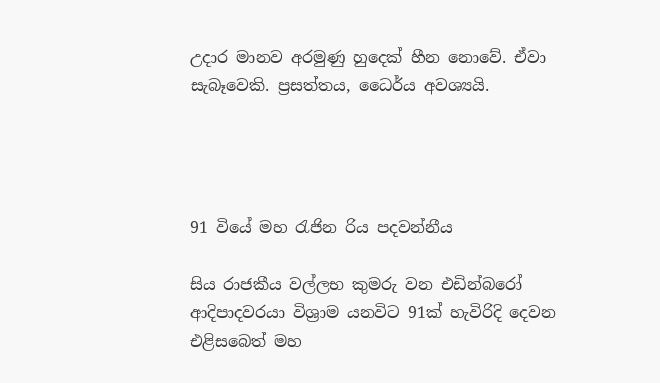උදාර මානව අරමුණු හුදෙක් හීන නොවේ. ඒවා සැබෑවෙකි. ප්‍රසත්තය, ධෛර්ය අවශ්‍යයි.




91 වියේ මහ රැජින රිය පදවන්නීය

සිය රාජකීය වල්ලභ කුමරු වන එඩින්බරෝ ආදිපාදවරයා විශ්‍රාම යනවිට 91ක් හැවිරිදි දෙවන එළිසබෙත් මහ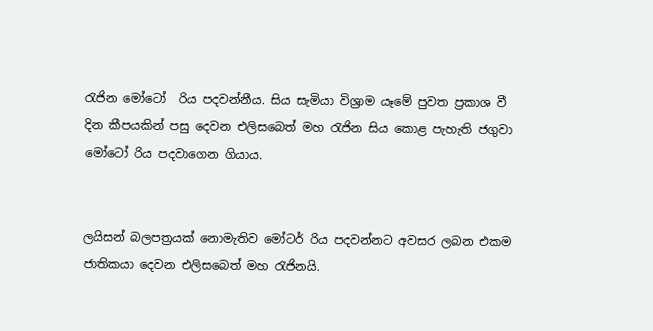රැජින මෝටෝ  රිය පදවන්නීය. සිය සැමියා විශ්‍රාම යෑමේ පුවත ප්‍රකාශ වී දින කීපයකින් පසු දෙවන එලිසබෙත් මහ රැජින සිය කොළ පැහැති ජගුවා මෝටෝ රිය පදවාගෙන ගියාය.


ලයිසන් බලපත්‍රයක් නොමැතිව මෝටර් රිය පදවන්නට අවසර ලබන එකම ජාතිකයා දෙවන එලිසබෙත් මහ රැජිනයි.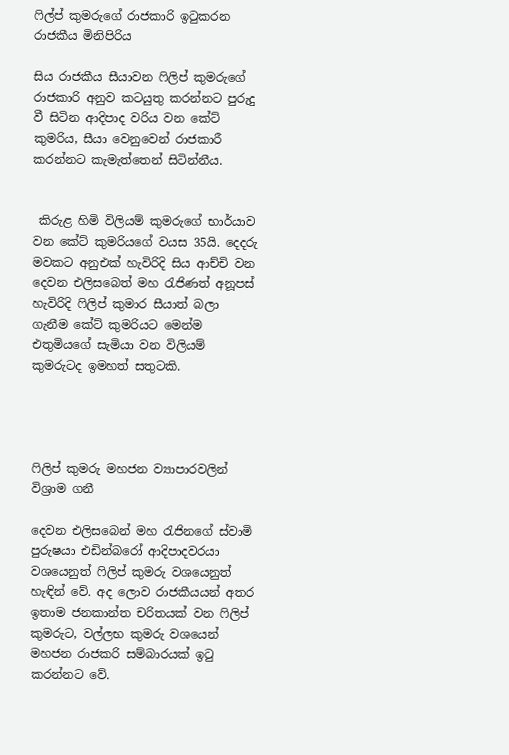ෆිල්ප් කුමරුගේ රාජකාරි ඉටුකරන රාජකීය මිනිපිරිය

සිය රාජකීය සීයාවන ෆිලිප් කුමරුගේ රාජකාරි අනුව කටයුතු කරන්නට පුරුදු වී සිටින ආදිපාද වරිය වන කේට් කුමරිය, සීයා වෙනුවෙන් රාජකාරී කරන්නට කැමැත්තෙන් සිටින්නීය.


 කිරුළ හිමි විලියම් කුමරුගේ භාර්යාව වන කේට් කුමරියගේ වයස 35යි. දෙදරු මවකට අනුඑක් හැවිරිදි සිය ආච්චි වන දෙවන එලිසබෙත් මහ රැජිණත් අනූපස් හැවිරිදි ෆිලිප් කුමාර සීයාත් බලා ගැනීම කේට් කුමරියට මෙන්ම එතුමියගේ සැමියා වන විලියම් කුමරුටද ඉමහත් සතුටකි.




ෆිලිප් කුමරු මහජන ව්‍යාපාරවලින් විශ්‍රාම ගනී

දෙවන එලිසබෙන් මහ රැජිනගේ ස්වාමි පුරුෂයා එඩින්බරෝ ආදිපාදවරයා වශයෙනුත් ෆිලිප් කුමරු වශයෙනුත් හැඳින් වේ. අද ලොව රාජකීයයන් අතර ඉතාම ජනකාන්ත චරිතයක් වන ෆිලිප් කුමරුට, වල්ලභ කුමරු වශයෙන් මහජන රාජකරි සම්බාරයක් ඉටු කරන්නට වේ.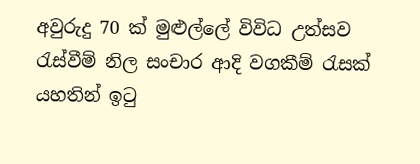අවුරුදු 70 ක් මුළුල්ලේ විවිධ උත්සව රැස්වීම් නිල සංචාර ආදි වගකීම් රැසක් යහතින් ඉටු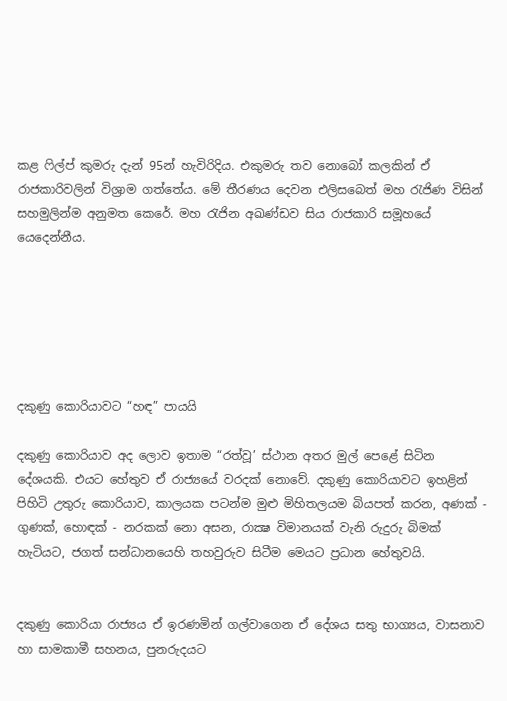කළ ෆිල්ප් කුමරු දැන් 95න් හැවිරිදිය. එකුමරු තව නොබෝ කලකින් ඒ රාජකාරිවලින් විශ්‍රාම ගත්තේය. මේ තීරණය දෙවන එලිසබෙත් මහ රැජිණ විසින් සහමුලින්ම අනුමත කෙරේ. මහ රැජින අඛණ්ඩව සිය රාජකාරි සමූහයේ යෙදෙන්නීය.






දකුණු කොරියාවට “හඳ” පායයි

දකුණු කොරියාව අද ලොව ඉතාම “රත්වූ’ ස්ථාන අතර මුල් පෙළේ සිටින දේශයකි. එයට හේතුව ඒ රාජ්‍යයේ වරදක් නොවේ. දකුණු කොරියාවට ඉහළින් පිහිටි උතුරු කොරියාව, කාලයක පටන්ම මුළු මිහිතලයම බියපත් කරන, අණක් - ගුණක්, හොඳක් - නරකක් නො අසන, රාක්‍ෂ විමානයක් වැනි රුදුරු බිමක් හැටියට, ජගත් සන්ධානයෙහි තහවුරුව සිටීම මෙයට ප්‍රධාන හේතුවයි.


දකුණු කොරියා රාජ්‍යය ඒ ඉරණමින් ගල්වාගෙන ඒ දේශය සතු භාග්‍යය, වාසනාව හා සාමකාමී සහනය, පුනරුදයට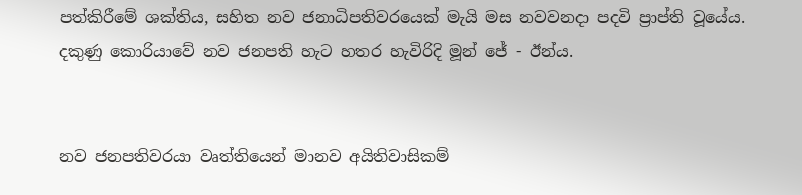පත්කිරීමේ ශක්තිය, සහිත නව ජනාධිපතිවරයෙක් මැයි මස නවවනදා පදවි ප්‍රාප්ති වූයේය. දකුණු කොරියාවේ නව ජනපති හැට හතර හැවිරිදි මූන් ජේ - ඊන්ය.


නව ජනපතිවරයා වෘත්තියෙන් මානව අයිතිවාසිකම්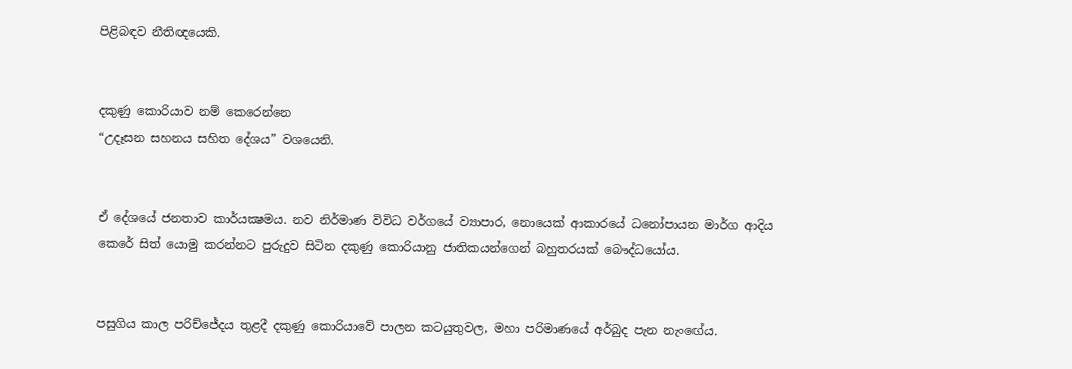පිළිබඳව නීතිඥයෙකි.


දකුණු කොරියාව නම් කෙරෙන්නෙ
“උදෑසන සහනය සහිත දේශය” වශයෙනි.


ඒ දේශයේ ජනතාව කාර්යක්‍ෂමය. නව නිර්මාණ විවිධ වර්ගයේ ව්‍යාපාර, නොයෙක් ආකාරයේ ධනෝපායන මාර්ග ආදිය කෙරේ සිත් යොමු කරන්නට පුරුදුව සිටින දකුණු කොරියානු ජාතිකයන්ගෙන් බහුතරයක් බෞද්ධයෝය.


පසුගිය කාල පරිච්ජේදය තුළදී දකුණු කොරියාවේ පාලන කටයුතුවල, මහා පරිමාණයේ අර්බුද පැන නැංඟේය.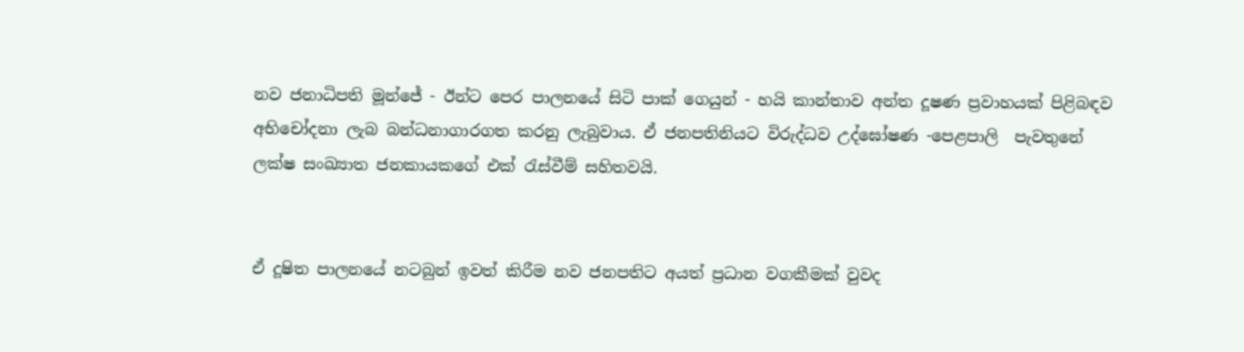නව ජනාධිපති මූන්ජේ - ඊන්ට පෙර පාලනයේ සිටි පාක් ගෙයුන් - හයි කාන්තාව අන්ත දූෂණ ප්‍රවාහයක් පිළිබඳව අභිචෝදනා ලැබ බන්ධනාගාරගත කරනු ලැබුවාය. ඒ ජනපතිනියට විරුද්ධව උද්ඝෝෂණ -පෙළපාලි  පැවතුනේ ලක්ෂ සංඛ්‍යාත ජනකායකගේ එක් රැස්වීම් සහිතවයි.


ඒ දූෂිත පාලනයේ නටබුන් ඉවත් කිරීම නව ජනපතිට අයත් ප්‍රධාන වගකීමක් වුවද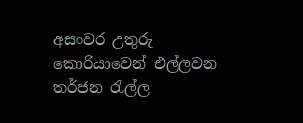අසංවර උතුරු කොරියාවෙන් එල්ලවන තර්ජන රැල්ල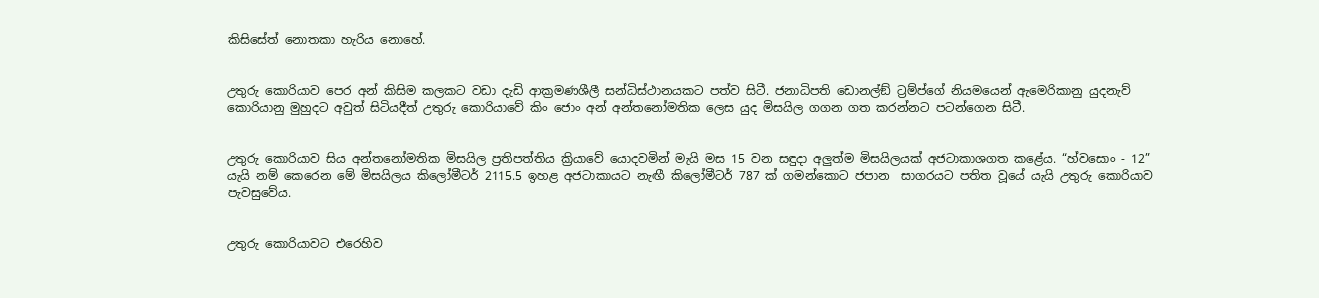කිසිසේත් නොතකා හැරිය නොහේ.


උතුරු කොරියාව පෙර අන් කිසිම කලකට වඩා දැඩි ආක්‍රමණශීලී සන්ධිස්ථානයකට පත්ව සිටී. ජනාධිපති ඩොනල්ඞ් ට්‍රම්ප්ගේ නියමයෙන් ඇමෙරිකානු යුදනැව් කොරියානු මුහුදට අවුත් සිටියදීත් උතුරු කොරියාවේ කිං ජොං අන් අන්තනෝමතික ලෙස යුද මිසයිල ගගන ගත කරන්නට පටන්ගෙන සිටී.


උතුරු කොරියාව සිය අන්තනෝමතික මිසයිල ප්‍රතිපත්තිය ක්‍රියාවේ යොදවමින් මැයි මස 15 වන සඳුදා අලුත්ම මිසයිලයක් අජටාකාශගත කළේය. “හ්වසොං - 12” යැයි නම් කෙරෙන මේ මිසයිලය කිලෝමීටර් 2115.5 ඉහළ අජටාකායට නැඟී කිලෝමීටර් 787 ක් ගමන්කොට ජපාන  සාගරයට පතිත වූයේ යැයි උතුරු කොරියාව පැවසුවේය.


උතුරු කොරියාවට එරෙහිව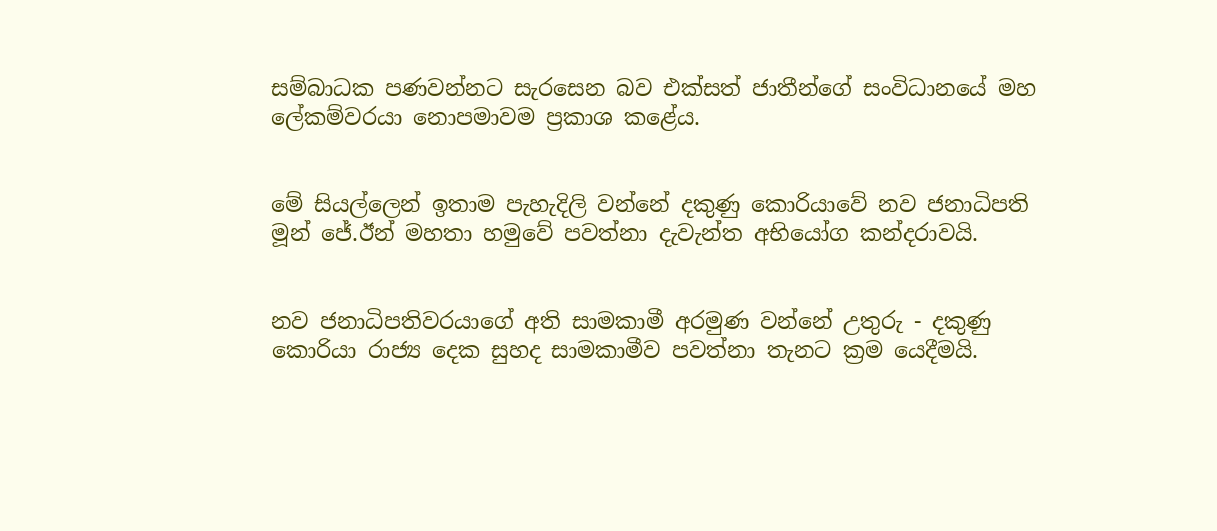සම්බාධක පණවන්නට සැරසෙන බව එක්සත් ජාතීන්ගේ සංවිධානයේ මහ ලේකම්වරයා නොපමාවම ප්‍රකාශ කළේය.


මේ සියල්ලෙන් ඉතාම පැහැදිලි වන්නේ දකුණු කොරියාවේ නව ජනාධිපති මූන් ජේ.ඊන් මහතා හමුවේ පවත්නා දැවැන්ත අභියෝග කන්දරාවයි.


නව ජනාධිපතිවරයාගේ අති සාමකාමී අරමුණ වන්නේ උතුරු - දකුණු කොරියා රාජ්‍ය දෙක සුහද සාමකාමීව පවත්නා තැනට ක්‍රම යෙදීමයි.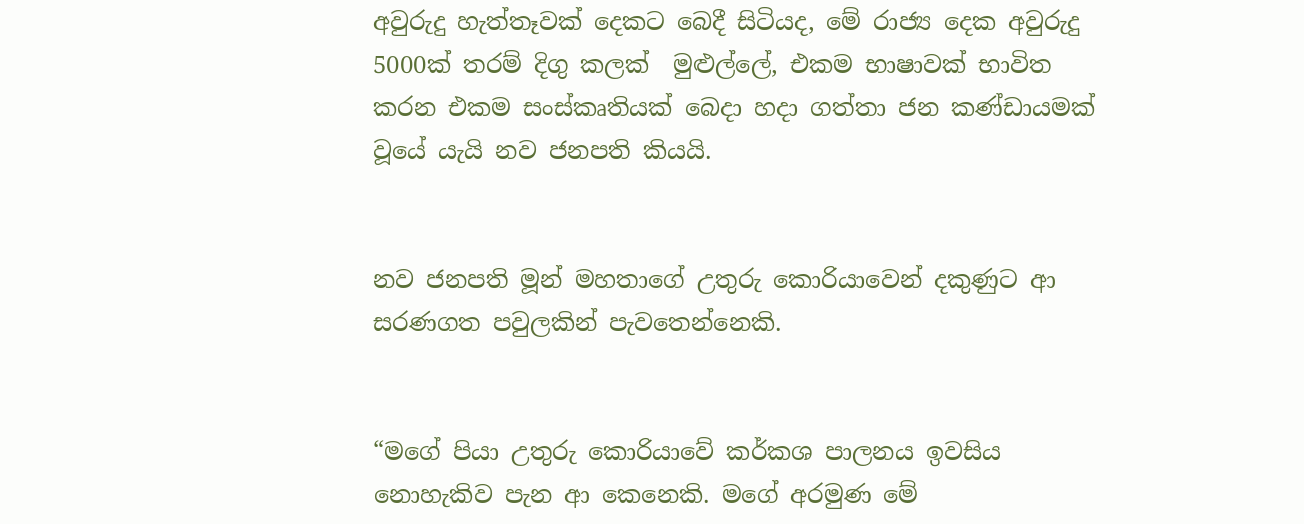අවුරුදු හැත්තෑවක් දෙකට බෙදී සිටියද, මේ රාජ්‍ය දෙක අවුරුදු 5000ක් තරම් දිගු කලක්  මුළුල්ලේ, එකම භාෂාවක් භාවිත කරන එකම සංස්කෘතියක් බෙදා හදා ගත්තා ජන කණ්ඩායමක් වූයේ යැයි නව ජනපති කියයි.


නව ජනපති මූන් මහතාගේ උතුරු කොරියාවෙන් දකුණුට ආ සරණගත පවුලකින් පැවතෙන්නෙකි.


“මගේ පියා උතුරු කොරියාවේ කර්කශ පාලනය ඉවසිය නොහැකිව පැන ආ කෙනෙකි. මගේ අරමුණ මේ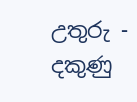උතුරු - දකුණු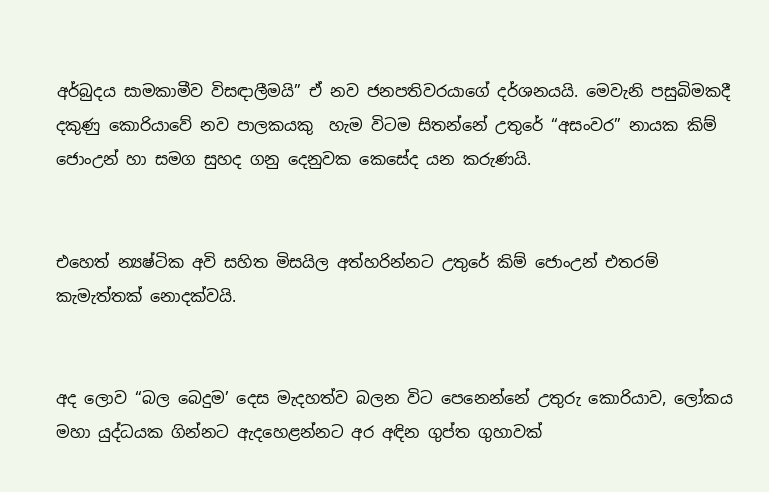අර්බුදය සාමකාමීව විසඳාලීමයි” ඒ නව ජනපතිවරයාගේ දර්ශනයයි. මෙවැනි පසුබිමකදී දකුණු කොරියාවේ නව පාලකයකු  හැම විටම සිතන්නේ උතුරේ “අසංවර” නායක කිම් ජොංඋන් හා සමග සුහද ගනු දෙනුවක කෙසේද යන කරුණයි.


එහෙත් න්‍යෂ්ටික අවි සහිත මිසයිල අත්හරින්නට උතුරේ කිම් ජොංඋන් එතරම් කැමැත්තක් නොදක්වයි.


අද ලොව “බල බෙදුම’ දෙස මැදහත්ව බලන විට පෙනෙන්නේ උතුරු කොරියාව, ලෝකය මහා යුද්ධයක ගින්නට ඇදහෙළන්නට අර අඳින ගුප්ත ගුහාවක්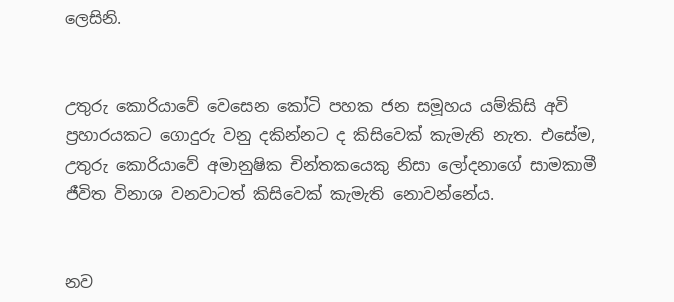ලෙසිනි.


උතුරු කොරියාවේ වෙසෙන කෝටි පහක ජන සමූහය යම්කිසි අවි ප්‍රහාරයකට ගොදුරු වනු දකින්නට ද කිසිවෙක් කැමැති නැත. එසේම, උතුරු කොරියාවේ අමානුෂික චින්තකයෙකු නිසා ලෝදනාගේ සාමකාමී ජීවිත විනාශ වනවාටත් කිසිවෙක් කැමැති නොවන්නේය.


නව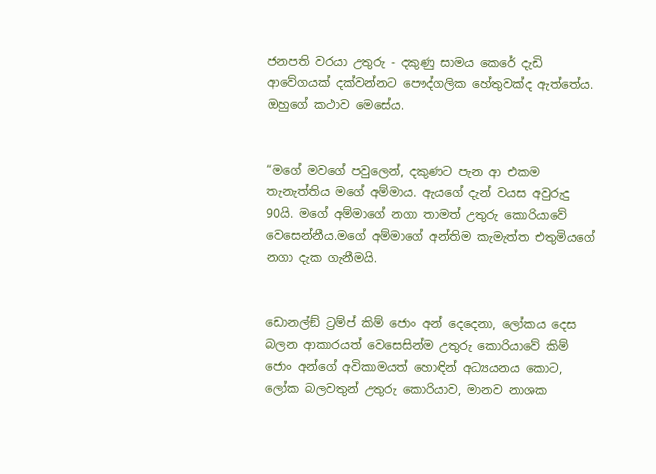ජනපති වරයා උතුරු - දකුණු සාමය කෙරේ දැඩි ආවේගයක් දක්වන්නට පෞද්ගලික හේතුවක්ද ඇත්තේය. ඔහුගේ කථාව මෙසේය.


“මගේ මවගේ පවුලෙන්, දකුණට පැන ආ එකම තැනැත්තිය මගේ අම්මාය. ඇයගේ දැන් වයස අවුරුදු 90යි. මගේ අම්මාගේ නගා තාමත් උතුරු කොරියාවේ වෙසෙන්නීය.මගේ අම්මාගේ අන්තිම කැමැත්ත එතුමියගේ නගා දැක ගැනීමයි.


ඩොනල්ඞ් ට්‍රම්ප් කිම් ජොං අන් දෙදෙනා, ලෝකය දෙස බලන ආකාරයත් වෙසෙසින්ම උතුරු කොරියාවේ කිම් ජොං අන්ගේ අවිකාමයත් හොඳින් අධ්‍යයනය කොට, ලෝක බලවතුන් උතුරු කොරියාව, මානව නාශක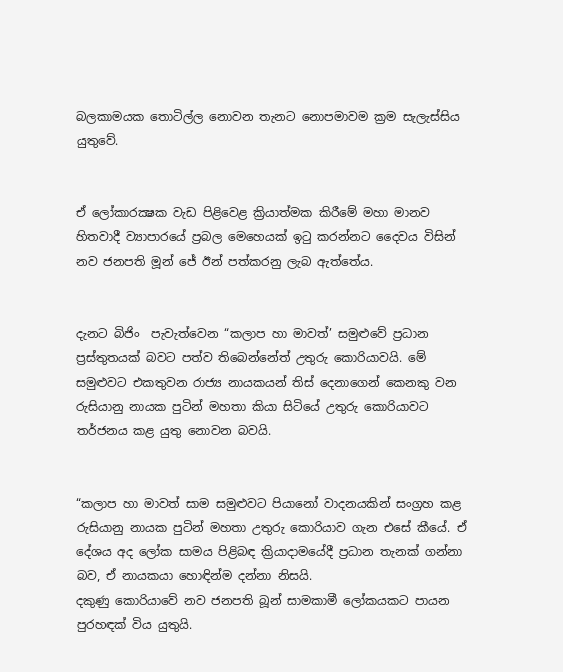බලකාමයක තොටිල්ල නොවන තැනට නොපමාවම ක්‍රම සැලැස්සිය යුතුවේ.


ඒ ලෝකාරක්‍ෂක වැඩ පිළිවෙළ ක්‍රියාත්මක කිරීමේ මහා මානව හිතවාදී ව්‍යාපාරයේ ප්‍රබල මෙහෙයක් ඉටු කරන්නට දෛවය විසින් නව ජනපති මූන් ජේ ඊන් පත්කරනු ලැබ ඇත්තේය.


දැනට බිජිං  පැවැත්වෙන “කලාප හා මාවත්’ සමුළුවේ ප්‍රධාන ප්‍රස්තුතයක් බවට පත්ව තිබෙන්නේත් උතුරු කොරියාවයි. මේ සමුළුවට එකතුවන රාජ්‍ය නායකයන් තිස් දෙනාගෙන් කෙනකු වන රුසියානු නායක පුටින් මහතා කියා සිටියේ උතුරු කොරියාවට තර්ජනය කළ යුතු නොවන බවයි.


“කලාප හා මාවත් සාම සමුළුවට පියානෝ වාදනයකින් සංග්‍රහ කළ රුසියානු නායක පුටින් මහතා උතුරු කොරියාව ගැන එසේ කීයේ. ඒ දේශය අද ලෝක සාමය පිළිබඳ ක්‍රියාදාමයේදී ප්‍රධාන තැනක් ගන්නා බව, ඒ නායකයා හොඳින්ම දන්නා නිසයි.
දකුණු කොරියාවේ නව ජනපති බූන් සාමකාමී ලෝකයකට පායන පුරහඳක් විය යුතුයි.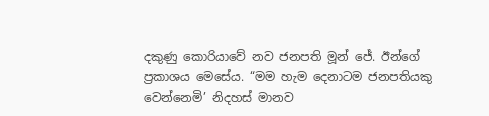දකුණු කොරියාවේ නව ජනපති මූන් ජේ. ඊන්ගේ ප්‍රකාශය මෙසේය. “මම හැම දෙනාටම ජනපතියකු වෙන්නෙමි’ නිදහස් මානව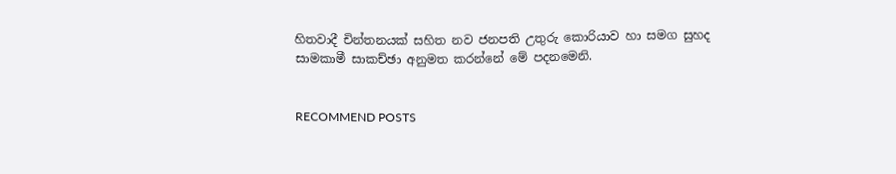හිතවාදී චින්තනයක් සහිත නව ජනපති උතුරු කොරියාව හා සමග සුහද සාමකාමී සාකච්ඡා අනුමත කරන්නේ මේ පදනමෙනි.


RECOMMEND POSTS